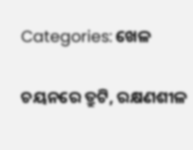Categories: ଖେଳ

ଚୟନରେ ତ୍ରୁଟି, ରକ୍ଷଣଶୀଳ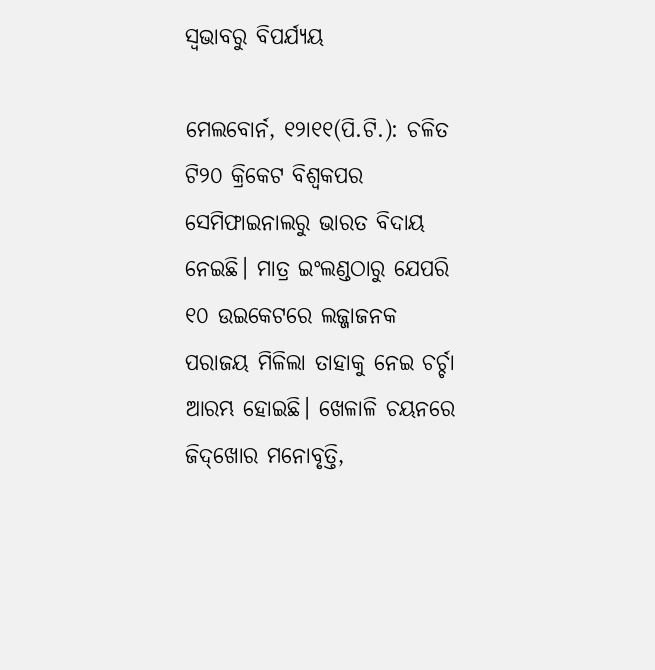ସ୍ବଭାବରୁ ବିପର୍ଯ୍ୟୟ

ମେଲବୋର୍ନ, ୧୨ା୧୧(ପି.ଟି.): ଚଳିତ ଟି୨୦ କ୍ରିକେଟ ବିଶ୍ୱକପର ସେମିଫାଇନାଲରୁ ଭାରତ ବିଦାୟ ନେଇଛି। ମାତ୍ର ଇଂଲଣ୍ଡଠାରୁ ଯେପରି ୧୦ ଉଇକେଟରେ ଲଜ୍ଜାଜନକ ପରାଜୟ ମିଳିଲା ତାହାକୁ ନେଇ ଚର୍ଚ୍ଚା ଆରମ୍ଭ ହୋଇଛି। ଖେଳାଳି ଚୟନରେ ଜିଦ୍‌ଖୋର ମନୋବୃତ୍ତି,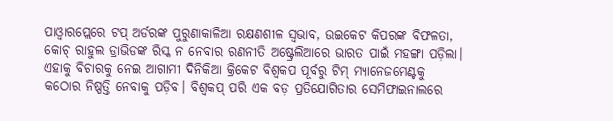ପାଓ୍ବାରପ୍ଲେରେ ଟପ୍‌ ଅର୍ଡରଙ୍କ ପୁରୁଣାକାଳିଆ ରକ୍ଷଣଶୀଳ ସ୍ବଭାବ, ଉଇକେଟ କିପରଙ୍କ ବିଫଳତା, କୋଚ୍‌ ରାହୁଲ ଡ୍ରାଭିଡଙ୍କ ରିସ୍କ ନ ନେବାର ରଣନୀତି ଅଷ୍ଟ୍ରେଲିଆରେ ଭାରତ ପାଇଁ ମହଙ୍ଗା ପଡ଼ିଲା। ଏହାକୁ ବିଚାରକୁ ନେଇ ଆଗାମୀ ଦିନିକିଆ କ୍ରିକେଟ ବିଶ୍ୱକପ ପୂର୍ବରୁ ଟିମ୍‌ ମ୍ୟାନେଜମେଣ୍ଟକୁ କଠୋର ନିଷ୍ପତ୍ତି ନେବାକୁ ପଡ଼ିବ। ବିଶ୍ୱକପ୍‌ ପରି ଏକ ବଡ଼ ପ୍ରତିଯୋଗିତାର ସେମିଫାଇନାଲରେ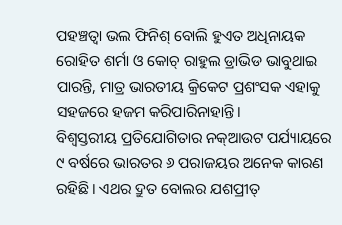ପହଞ୍ଚତ୍ବା ଭଲ ଫିନିଶ୍‌ ବୋଲି ହୁଏତ ଅଧିନାୟକ ରୋହିତ ଶର୍ମା ଓ କୋଚ୍‌ ରାହୁଲ ଡ୍ରାଭିଡ ଭାବୁଥାଇ ପାରନ୍ତି, ମାତ୍ର ଭାରତୀୟ କ୍ରିକେଟ ପ୍ରଶଂସକ ଏହାକୁ ସହଜରେ ହଜମ କରିପାରିନାହାନ୍ତି।
ବିଶ୍ୱସ୍ତରୀୟ ପ୍ରତିଯୋଗିତାର ନକ୍‌ଆଉଟ ପର୍ଯ୍ୟାୟରେ ୯ ବର୍ଷରେ ଭାରତର ୬ ପରାଜୟର ଅନେକ କାରଣ ରହିଛି। ଏଥର ଦ୍ରୁତ ବୋଲର ଯଶପ୍ରୀତ୍‌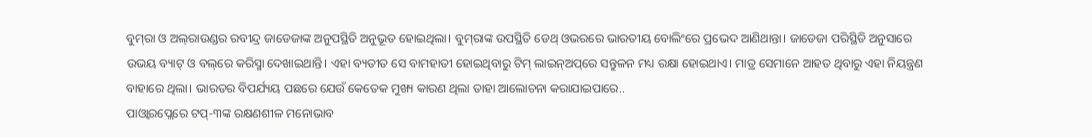ବୁମ୍‌ରା ଓ ଅଲ୍‌ରାଉଣ୍ଡର ରବୀନ୍ଦ୍ର ଜାଡେଜାଙ୍କ ଅନୁପସ୍ଥିତି ଅନୁଭୂତ ହୋଇଥିଲା। ବୁମ୍‌ରାଙ୍କ ଉପସ୍ଥିତି ଡେଥ୍‌ ଓଭରରେ ଭାରତୀୟ ବୋଲିଂରେ ପ୍ରଭେଦ ଆଣିଥାନ୍ତା। ଜାଡେଜା ପରିସ୍ଥିତି ଅନୁସାରେ ଉଭୟ ବ୍ୟାଟ୍‌ ଓ ବଲ୍‌ରେ କରିସ୍ମା ଦେଖାଇଥାନ୍ତି। ଏହା ବ୍ୟତୀତ ସେ ବାମହାତୀ ହୋଇଥିବାରୁ ଟିମ୍‌ ଲାଇନ୍‌ଅପ୍‌ରେ ସନ୍ତୁଳନ ମଧ୍ୟ ରକ୍ଷା ହୋଇଥାଏ। ମାତ୍ର ସେମାନେ ଆହତ ଥିବାରୁ ଏହା ନିୟନ୍ତ୍ରଣ ବାହାରେ ଥିଲା। ଭାରତର ବିପର୍ଯ୍ୟୟ ପଛରେ ଯେଉଁ କେତେକ ମୁଖ୍ୟ କାରଣ ଥିଲା ତାହା ଆଲୋଚନା କରାଯାଇପାରେ..
ପାଓ୍ବାରପ୍ଲେରେ ଟପ୍‌-୩ଙ୍କ ରକ୍ଷଣଶୀଳ ମନୋଭାବ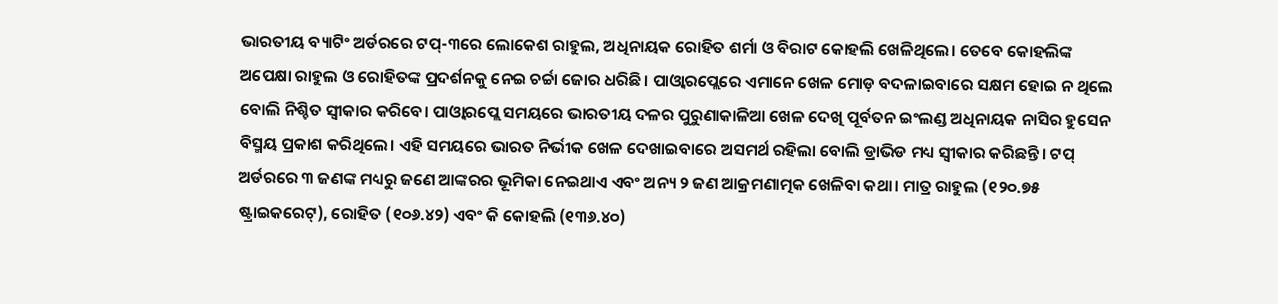ଭାରତୀୟ ବ୍ୟାଟିଂ ଅର୍ଡରରେ ଟପ୍‌-୩ରେ ଲୋକେଶ ରାହୁଲ, ଅଧିନାୟକ ରୋହିତ ଶର୍ମା ଓ ବିରାଟ କୋହଲି ଖେଳିଥିଲେ। ତେବେ କୋହଲିଙ୍କ ଅପେକ୍ଷା ରାହୁଲ ଓ ରୋହିତଙ୍କ ପ୍ରଦର୍ଶନକୁ ନେଇ ଚର୍ଚ୍ଚା ଜୋର ଧରିଛି। ପାଓ୍ବାରପ୍ଲେରେ ଏମାନେ ଖେଳ ମୋଡ଼ ବଦଳାଇବାରେ ସକ୍ଷମ ହୋଇ ନ ଥିଲେ ବୋଲି ନିଶ୍ଚିତ ସ୍ବୀକାର କରିବେ। ପାଓ୍ବାରପ୍ଲେ ସମୟରେ ଭାରତୀୟ ଦଳର ପୁରୁଣାକାଳିଆ ଖେଳ ଦେଖି ପୂର୍ବତନ ଇଂଲଣ୍ଡ ଅଧିନାୟକ ନାସିର ହୁସେନ ବିସ୍ମୟ ପ୍ରକାଶ କରିଥିଲେ। ଏହି ସମୟରେ ଭାରତ ନିର୍ଭୀକ ଖେଳ ଦେଖାଇବାରେ ଅସମର୍ଥ ରହିଲା ବୋଲି ଡ୍ରାଭିଡ ମଧ୍ୟ ସ୍ବୀକାର କରିଛନ୍ତି। ଟପ୍‌ ଅର୍ଡରରେ ୩ ଜଣଙ୍କ ମଧ୍ୟରୁ ଜଣେ ଆଙ୍କରର ଭୂମିକା ନେଇଥାଏ ଏବଂ ଅନ୍ୟ ୨ ଜଣ ଆକ୍ରମଣାତ୍ମକ ଖେଳିବା କଥା। ମାତ୍ର ରାହୁଲ (୧୨୦.୭୫ ଷ୍ଟ୍ରାଇକରେଟ୍‌), ରୋହିତ (୧୦୬.୪୨) ଏବଂ କି କୋହଲି (୧୩୬.୪୦)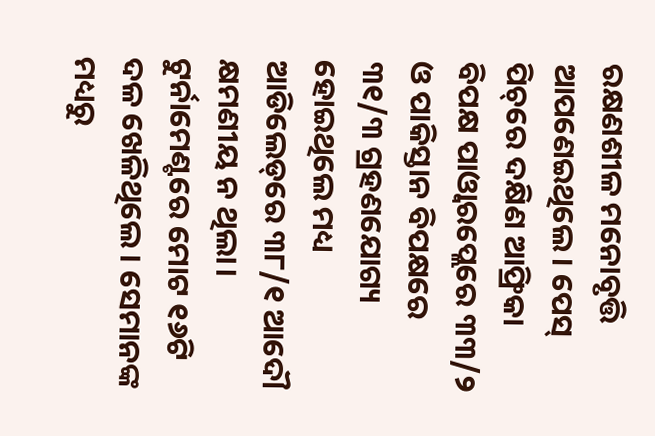ରକ୍ଷଣଶୀଳ ମନୋବୃତ୍ତି ଆପଣେଇଥିଲେ। ପେସ୍‌ ପିଚ୍‌ରେ ଦକ୍ଷିଣ ଆଫ୍ରିକା ବିପକ୍ଷ ପାଓ୍ବାରପ୍ଲେରେ ୩୩/୨ ଓ ପାକିସ୍ତାନ ବିପକ୍ଷରେ ୩୧/୩ ଗ୍ରହଣଯୋଗ୍ୟ ହୋଇଥିଲେ ମଧ୍ୟ ଆଡିଲେଡ୍‌ରେ ୩୮/୧ ଆଦୌ କ୍ଷମଣୀୟ ନ ଥିଲା। ଟୁର୍ନାମେଣ୍ଟରେ ମୋଟ ୧୬ଟି ଦଳ ଖେଳିଥିଲେ। ସେମାନଙ୍କ ମଧ୍ୟରୁ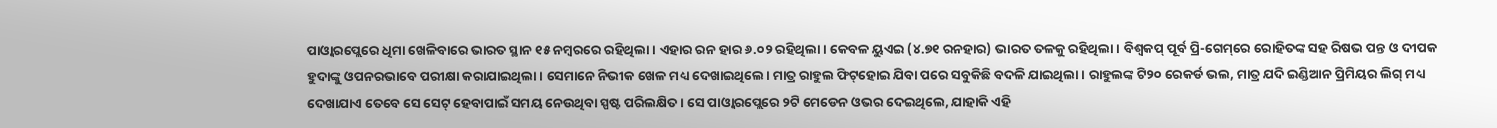ପାଓ୍ବାରପ୍ଲେରେ ଧିମା ଖେଳିବାରେ ଭାରତ ସ୍ଥାନ ୧୫ ନମ୍ବରରେ ରହିଥିଲା। ଏହାର ରନ ହାର ୬.୦୨ ରହିଥିଲା। କେବଳ ୟୁଏଇ (୪.୭୧ ରନହାର) ଭାରତ ତଳକୁ ରହିଥିଲା। ବିଶ୍ୱକପ୍‌ ପୂର୍ବ ପ୍ରି-ଗେମ୍‌ରେ ରୋହିତଙ୍କ ସହ ରିଷଭ ପନ୍ତ ଓ ଦୀପକ ହୁଦାଙ୍କୁ ଓପନରଭାବେ ପରୀକ୍ଷା କରାଯାଇଥିଲା। ସେମାନେ ନିଭୀକ ଖେଳ ମଧ୍ୟ ଦେଖାଇଥିଲେ। ମାତ୍ର ରାହୁଲ ଫିଟ୍‌ହୋଇ ଯିବା ପରେ ସବୁକିଛି ବଦଳି ଯାଇଥିଲା। ରାହୁଲଙ୍କ ଟି୨୦ ରେକର୍ଡ ଭଲ, ମାତ୍ର ଯଦି ଇଣ୍ଡିଆନ ପ୍ରିମିୟର ଲିଗ୍‌ ମଧ୍ୟ ଦେଖାଯାଏ ତେବେ ସେ ସେଟ୍‌ ହେବାପାଇଁ ସମୟ ନେଉଥିବା ସ୍ପଷ୍ଟ ପରିଲକ୍ଷିତ। ସେ ପାଓ୍ବାରପ୍ଲେରେ ୨ଟି ମେଡେନ ଓଭର ଦେଇଥିଲେ, ଯାହାକି ଏହି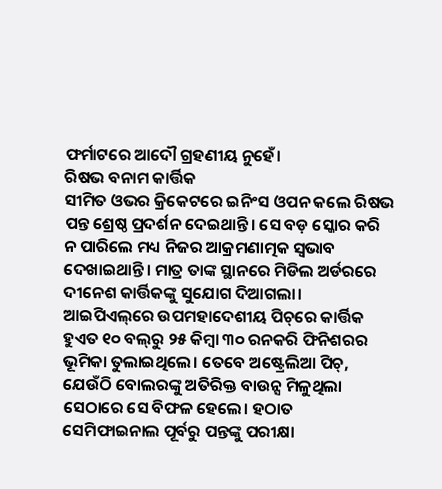ଫର୍ମାଟରେ ଆଦୌ ଗ୍ରହଣୀୟ ନୁହେଁ।
ରିଷଭ ବନାମ କାର୍ତ୍ତିକ
ସୀମିତ ଓଭର କ୍ରିକେଟରେ ଇନିଂସ ଓପନ କଲେ ରିଷଭ ପନ୍ତ ଶ୍ରେଷ୍ଠ ପ୍ରଦର୍ଶନ ଦେଇଥାନ୍ତି। ସେ ବଡ଼ ସ୍କୋର କରି ନ ପାରିଲେ ମଧ୍ୟ ନିଜର ଆକ୍ରମଣାତ୍ମକ ସ୍ବଭାବ ଦେଖାଇଥାନ୍ତି। ମାତ୍ର ତାଙ୍କ ସ୍ଥାନରେ ମିଡିଲ ଅର୍ଡରରେ ଦୀନେଶ କାର୍ତ୍ତିକଙ୍କୁ ସୁଯୋଗ ଦିଆଗଲା। ଆଇପିଏଲ୍‌ରେ ଉପମହାଦେଶୀୟ ପିଚ୍‌ରେ କାର୍ତ୍ତିକ ହୁଏତ ୧୦ ବଲ୍‌ରୁ ୨୫ କିମ୍ବା ୩୦ ରନକରି ଫିନିଶରର ଭୂମିକା ତୁଲାଇଥିଲେ। ତେବେ ଅଷ୍ଟ୍ରେଲିଆ ପିଚ୍‌, ଯେଉଁଠି ବୋଲରଙ୍କୁ ଅତିରିକ୍ତ ବାଉନ୍ସ ମିଳୁଥିଲା ସେଠାରେ ସେ ବିଫଳ ହେଲେ। ହଠାତ ସେମିଫାଇନାଲ ପୂର୍ବରୁ ପନ୍ତଙ୍କୁ ପରୀକ୍ଷା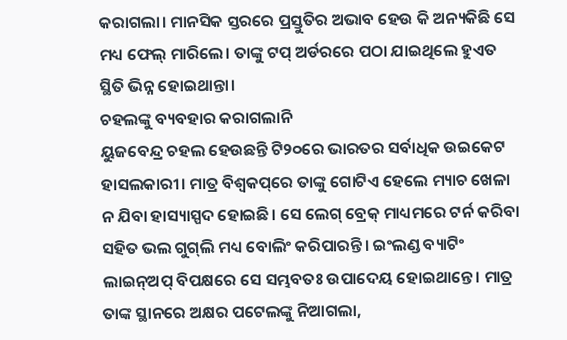କରାଗଲା। ମାନସିକ ସ୍ତରରେ ପ୍ରସ୍ତୁତିର ଅଭାବ ହେଉ କି ଅନ୍ୟକିଛି ସେ ମଧ୍ୟ ଫେଲ୍‌ ମାରିଲେ। ତାଙ୍କୁ ଟପ୍‌ ଅର୍ଡରରେ ପଠା ଯାଇଥିଲେ ହୁଏତ ସ୍ଥିତି ଭିନ୍ନ ହୋଇଥାନ୍ତା।
ଚହଲଙ୍କୁ ବ୍ୟବହାର କରାଗଲାନି
ୟୁଜବେନ୍ଦ୍ର ଚହଲ ହେଉଛନ୍ତି ଟି୨୦ରେ ଭାରତର ସର୍ବାଧିକ ଉଇକେଟ ହାସଲକାରୀ। ମାତ୍ର ବିଶ୍ୱକପ୍‌ରେ ତାଙ୍କୁ ଗୋଟିଏ ହେଲେ ମ୍ୟାଚ ଖେଳା ନ ଯିବା ହାସ୍ୟାସ୍ପଦ ହୋଇଛି। ସେ ଲେଗ୍‌ ବ୍ରେକ୍‌ ମାଧ୍ୟମରେ ଟର୍ନ କରିବା ସହିତ ଭଲ ଗୁଗ୍‌ଲି ମଧ୍ୟ ବୋଲିଂ କରିପାରନ୍ତି। ଇଂଲଣ୍ଡ ବ୍ୟାଟିଂ ଲାଇନ୍‌ଅପ୍‌ ବିପକ୍ଷରେ ସେ ସମ୍ଭବତଃ ଉପାଦେୟ ହୋଇଥାନ୍ତେ। ମାତ୍ର ତାଙ୍କ ସ୍ଥାନରେ ଅକ୍ଷର ପଟେଲଙ୍କୁ ନିଆଗଲା,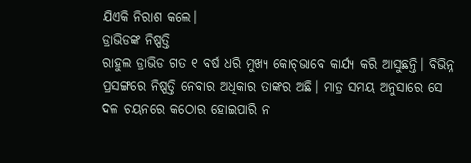ଯିଏକି ନିରାଶ କଲେ।
ଡ୍ରାଭିଡଙ୍କ ନିଷ୍ପତ୍ତି
ରାହୁଲ ଡ୍ରାଭିଡ ଗତ ୧ ବର୍ଷ ଧରି ମୁଖ୍ୟ କୋଚ୍‌ଭାବେ କାର୍ଯ୍ୟ କରି ଆସୁଛନ୍ତି। ବିଭିନ୍ନ ପ୍ରସଙ୍ଗରେ ନିଷ୍ପତ୍ତି ନେବାର ଅଧିକାର ତାଙ୍କର ଅଛି। ମାତ୍ର ସମୟ ଅନୁସାରେ ସେ ଦଳ ଚୟନରେ କଠୋର ହୋଇପାରି ନ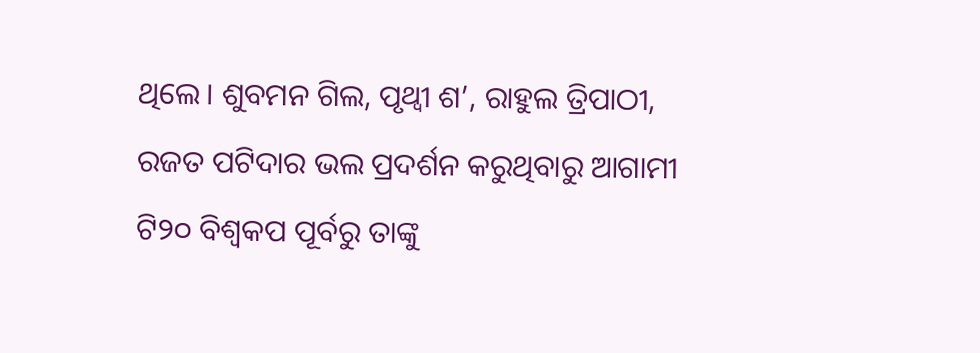ଥିଲେ। ଶୁବମନ ଗିଲ, ପୃଥ୍ବୀ ଶ’, ରାହୁଲ ତ୍ରିପାଠୀ, ରଜତ ପଟିଦାର ଭଲ ପ୍ରଦର୍ଶନ କରୁଥିବାରୁ ଆଗାମୀ ଟି୨୦ ବିଶ୍ୱକପ ପୂର୍ବରୁ ତାଙ୍କୁ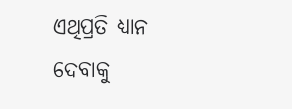ଏଥିପ୍ରତି ଧ୍ୟାନ ଦେବାକୁ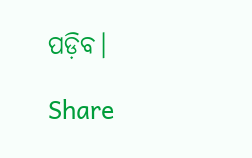ପଡ଼ିବ।

Share